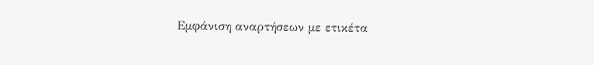Εμφάνιση αναρτήσεων με ετικέτα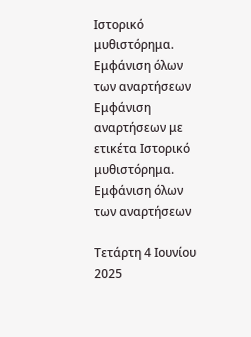Ιστορικό μυθιστόρημα. Εμφάνιση όλων των αναρτήσεων
Εμφάνιση αναρτήσεων με ετικέτα Ιστορικό μυθιστόρημα. Εμφάνιση όλων των αναρτήσεων

Τετάρτη 4 Ιουνίου 2025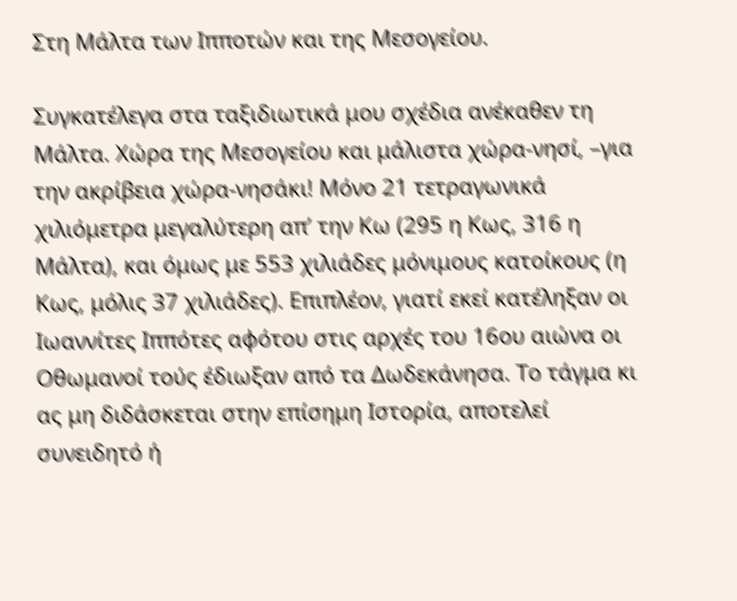Στη Μάλτα των Ιπποτών και της Μεσογείου.

Συγκατέλεγα στα ταξιδιωτικά μου σχέδια ανέκαθεν τη Μάλτα. Χώρα της Μεσογείου και μάλιστα χώρα-νησί, –για την ακρίβεια χώρα-νησάκι! Μόνο 21 τετραγωνικά χιλιόμετρα μεγαλύτερη απ’ την Κω (295 η Κως, 316 η Μάλτα), και όμως με 553 χιλιάδες μόνιμους κατοίκους (η Κως, μόλις 37 χιλιάδες). Επιπλέον, γιατί εκεί κατέληξαν οι Ιωαννίτες Ιππότες αφότου στις αρχές του 16ου αιώνα οι Οθωμανοί τούς έδιωξαν από τα Δωδεκάνησα. Το τάγμα κι ας μη διδάσκεται στην επίσημη Ιστορία, αποτελεί συνειδητό ή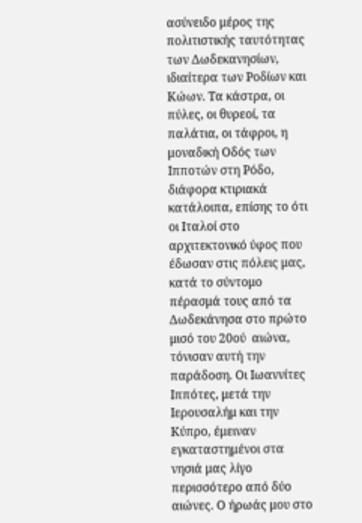ασύνειδο μέρος της πολιτιστικής ταυτότητας των Δωδεκανησίων, ιδιαίτερα των Ροδίων και Κώων. Τα κάστρα, οι πύλες, οι θυρεοί, τα παλάτια, οι τάφροι, η μοναδική Οδός των Ιπποτών στη Ρόδο, διάφορα κτιριακά κατάλοιπα, επίσης το ότι οι Ιταλοί στο αρχιτεκτονικό ύφος που έδωσαν στις πόλεις μας, κατά το σύντομο πέρασμά τους από τα Δωδεκάνησα στο πρώτο μισό του 20ού  αιώνα, τόνισαν αυτή την παράδοση. Οι Ιωαννίτες Ιππότες, μετά την Ιερουσαλήμ και την Κύπρο, έμειναν εγκαταστημένοι στα νησιά μας λίγο περισσότερο από δύο αιώνες. Ο ήρωάς μου στο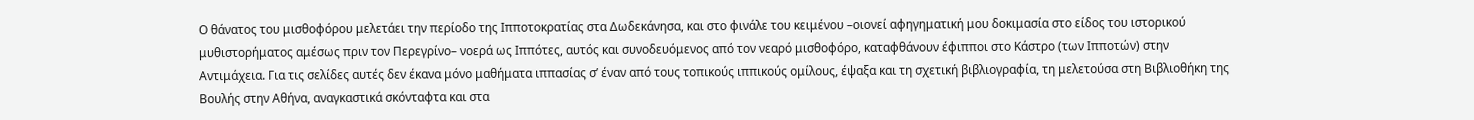Ο θάνατος του μισθοφόρου μελετάει την περίοδο της Ιπποτοκρατίας στα Δωδεκάνησα, και στο φινάλε του κειμένου –οιονεί αφηγηματική μου δοκιμασία στο είδος του ιστορικού μυθιστορήματος αμέσως πριν τον Περεγρίνο– νοερά ως Ιππότες, αυτός και συνοδευόμενος από τον νεαρό μισθοφόρο, καταφθάνουν έφιπποι στο Κάστρο (των Ιπποτών) στην Αντιμάχεια. Για τις σελίδες αυτές δεν έκανα μόνο μαθήματα ιππασίας σ’ έναν από τους τοπικούς ιππικούς ομίλους, έψαξα και τη σχετική βιβλιογραφία, τη μελετούσα στη Βιβλιοθήκη της Βουλής στην Αθήνα, αναγκαστικά σκόνταφτα και στα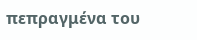πεπραγμένα του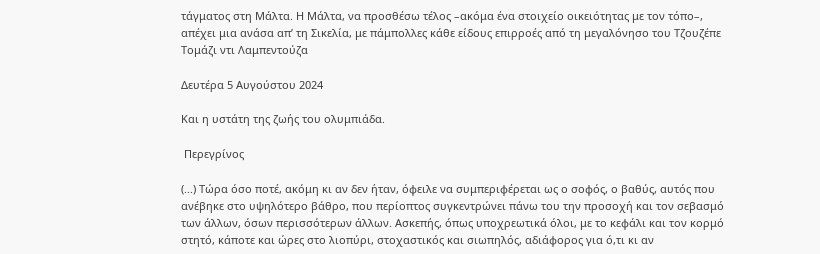τάγματος στη Μάλτα. Η Μάλτα, να προσθέσω τέλος –ακόμα ένα στοιχείο οικειότητας με τον τόπο–, απέχει μια ανάσα απ’ τη Σικελία, με πάμπολλες κάθε είδους επιρροές από τη μεγαλόνησο του Τζουζέπε Τομάζι ντι Λαμπεντούζα

Δευτέρα 5 Αυγούστου 2024

Και η υστάτη της ζωής του ολυμπιάδα.

 Περεγρίνος

(...) Τώρα όσο ποτέ, ακόμη κι αν δεν ήταν, όφειλε να συμπεριφέρεται ως ο σοφός, ο βαθύς, αυτός που ανέβηκε στο υψηλότερο βάθρο, που περίοπτος συγκεντρώνει πάνω του την προσοχή και τον σεβασμό των άλλων, όσων περισσότερων άλλων. Ασκεπής, όπως υποχρεωτικά όλοι, με το κεφάλι και τον κορμό στητό, κάποτε και ώρες στο λιοπύρι, στοχαστικός και σιωπηλός, αδιάφορος για ό,τι κι αν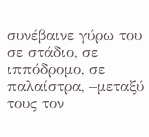συνέβαινε γύρω του σε στάδιο, σε ιππόδρομο, σε παλαίστρα, –μεταξύ τους τον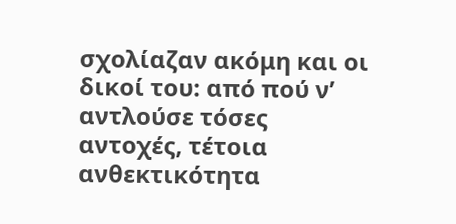σχολίαζαν ακόμη και οι δικοί του: από πού ν’ αντλούσε τόσες αντοχές, τέτοια ανθεκτικότητα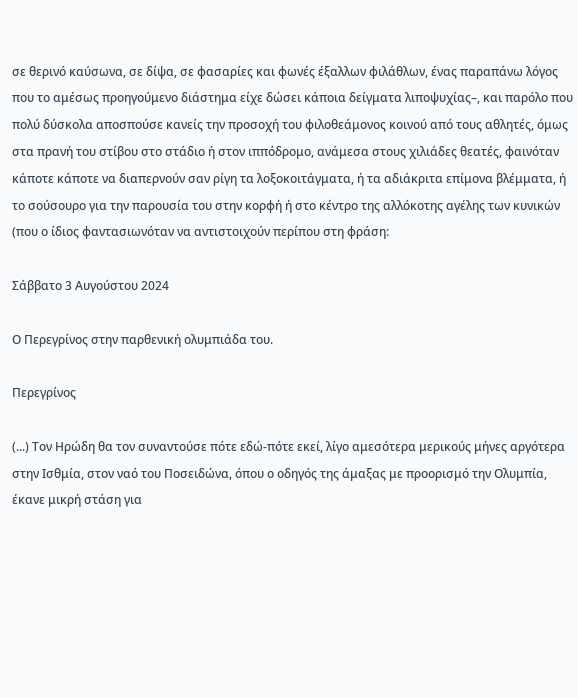σε θερινό καύσωνα, σε δίψα, σε φασαρίες και φωνές έξαλλων φιλάθλων, ένας παραπάνω λόγος που το αμέσως προηγούμενο διάστημα είχε δώσει κάποια δείγματα λιποψυχίας–, και παρόλο που πολύ δύσκολα αποσπούσε κανείς την προσοχή του φιλοθεάμονος κοινού από τους αθλητές, όμως στα πρανή του στίβου στο στάδιο ή στον ιππόδρομο, ανάμεσα στους χιλιάδες θεατές, φαινόταν κάποτε κάποτε να διαπερνούν σαν ρίγη τα λοξοκοιτάγματα, ή τα αδιάκριτα επίμονα βλέμματα, ή το σούσουρο για την παρουσία του στην κορφή ή στο κέντρο της αλλόκοτης αγέλης των κυνικών (που ο ίδιος φαντασιωνόταν να αντιστοιχούν περίπου στη φράση:

Σάββατο 3 Αυγούστου 2024

Ο Περεγρίνος στην παρθενική ολυμπιάδα του.

Περεγρίνος

(...) Τον Ηρώδη θα τον συναντούσε πότε εδώ-πότε εκεί, λίγο αμεσότερα μερικούς μήνες αργότερα στην Ισθμία, στον ναό του Ποσειδώνα, όπου ο οδηγός της άμαξας με προορισμό την Ολυμπία, έκανε μικρή στάση για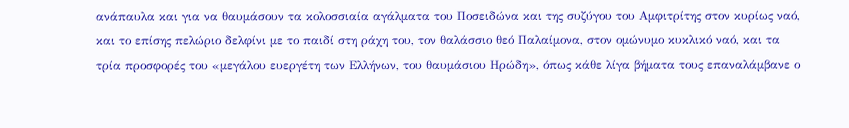ανάπαυλα και για να θαυμάσουν τα κολοσσιαία αγάλματα του Ποσειδώνα και της συζύγου του Αμφιτρίτης στον κυρίως ναό, και το επίσης πελώριο δελφίνι με το παιδί στη ράχη του, τον θαλάσσιο θεό Παλαίμονα, στον ομώνυμο κυκλικό ναό, και τα τρία προσφορές του «μεγάλου ευεργέτη των Ελλήνων, του θαυμάσιου Ηρώδη», όπως κάθε λίγα βήματα τους επαναλάμβανε ο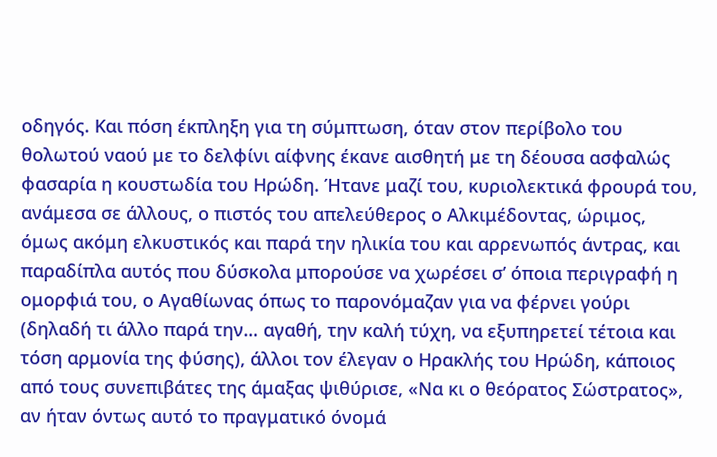οδηγός. Και πόση έκπληξη για τη σύμπτωση, όταν στον περίβολο του θολωτού ναού με το δελφίνι αίφνης έκανε αισθητή με τη δέουσα ασφαλώς φασαρία η κουστωδία του Ηρώδη. Ήτανε μαζί του, κυριολεκτικά φρουρά του, ανάμεσα σε άλλους, ο πιστός του απελεύθερος ο Αλκιμέδοντας, ώριμος, όμως ακόμη ελκυστικός και παρά την ηλικία του και αρρενωπός άντρας, και παραδίπλα αυτός που δύσκολα μπορούσε να χωρέσει σ’ όποια περιγραφή η ομορφιά του, ο Αγαθίωνας όπως το παρονόμαζαν για να φέρνει γούρι (δηλαδή τι άλλο παρά την… αγαθή, την καλή τύχη, να εξυπηρετεί τέτοια και τόση αρμονία της φύσης), άλλοι τον έλεγαν ο Ηρακλής του Ηρώδη, κάποιος από τους συνεπιβάτες της άμαξας ψιθύρισε, «Να κι ο θεόρατος Σώστρατος», αν ήταν όντως αυτό το πραγματικό όνομά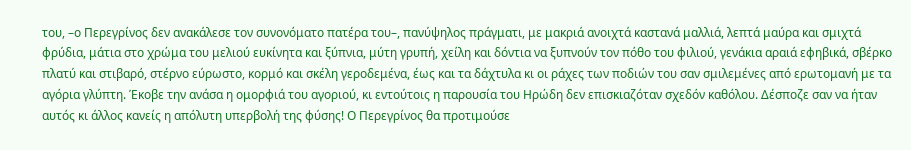του, –ο Περεγρίνος δεν ανακάλεσε τον συνονόματο πατέρα του–, πανύψηλος πράγματι, με μακριά ανοιχτά καστανά μαλλιά, λεπτά μαύρα και σμιχτά φρύδια, μάτια στο χρώμα του μελιού ευκίνητα και ξύπνια, μύτη γρυπή, χείλη και δόντια να ξυπνούν τον πόθο του φιλιού, γενάκια αραιά εφηβικά, σβέρκο πλατύ και στιβαρό, στέρνο εύρωστο, κορμό και σκέλη γεροδεμένα, έως και τα δάχτυλα κι οι ράχες των ποδιών του σαν σμιλεμένες από ερωτομανή με τα αγόρια γλύπτη. Έκοβε την ανάσα η ομορφιά του αγοριού, κι εντούτοις η παρουσία του Ηρώδη δεν επισκιαζόταν σχεδόν καθόλου. Δέσποζε σαν να ήταν αυτός κι άλλος κανείς η απόλυτη υπερβολή της φύσης! Ο Περεγρίνος θα προτιμούσε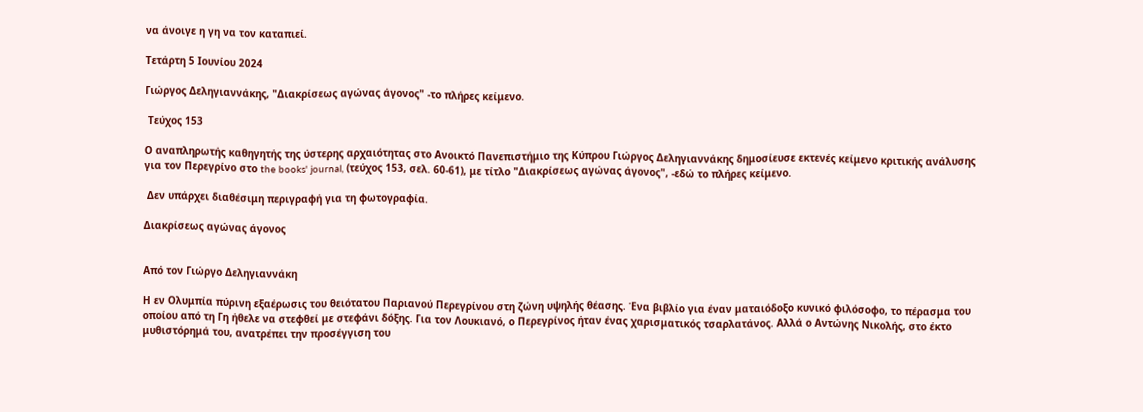να άνοιγε η γη να τον καταπιεί.

Τετάρτη 5 Ιουνίου 2024

Γιώργος Δεληγιαννάκης, "Διακρίσεως αγώνας άγονος" -το πλήρες κείμενο.

 Τεύχος 153

Ο αναπληρωτής καθηγητής της ύστερης αρχαιότητας στο Ανοικτό Πανεπιστήμιο της Κύπρου Γιώργος Δεληγιαννάκης δημοσίευσε εκτενές κείμενο κριτικής ανάλυσης για τον Περεγρίνο στο the books' journal, (τεύχος 153, σελ. 60-61), με τίτλο "Διακρίσεως αγώνας άγονος", -εδώ το πλήρες κείμενο.

 Δεν υπάρχει διαθέσιμη περιγραφή για τη φωτογραφία.

Διακρίσεως αγώνας άγονος


Από τον Γιώργο Δεληγιαννάκη

Η εν Ολυμπία πύρινη εξαέρωσις του θειότατου Παριανού Περεγρίνου στη ζώνη υψηλής θέασης. Ένα βιβλίο για έναν ματαιόδοξο κυνικό φιλόσοφο, το πέρασμα του οποίου από τη Γη ήθελε να στεφθεί με στεφάνι δόξης. Για τον Λουκιανό, ο Περεγρίνος ήταν ένας χαρισματικός τσαρλατάνος. Αλλά ο Αντώνης Νικολής, στο έκτο μυθιστόρημά του, ανατρέπει την προσέγγιση του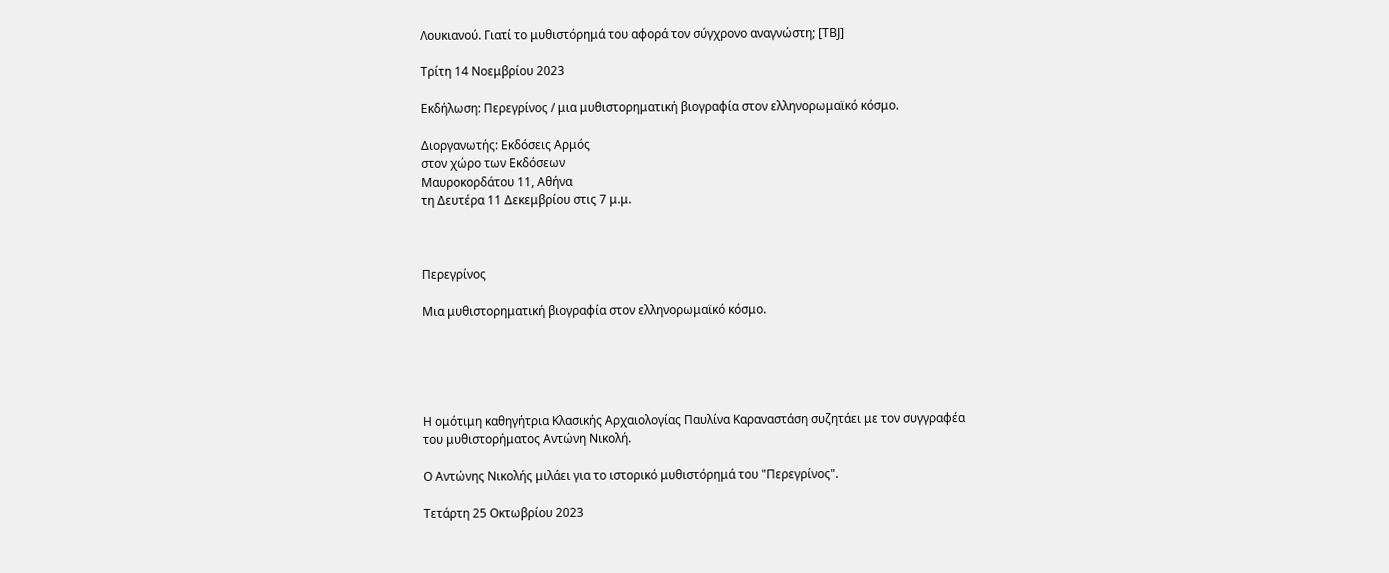Λουκιανού. Γιατί το μυθιστόρημά του αφορά τον σύγχρονο αναγνώστη; [ΤΒJ]

Τρίτη 14 Νοεμβρίου 2023

Εκδήλωση: Περεγρίνος / μια μυθιστορηματική βιογραφία στον ελληνορωμαϊκό κόσμο.

Διοργανωτής: Εκδόσεις Αρμός
στον χώρο των Εκδόσεων
Μαυροκορδάτου 11, Αθήνα
τη Δευτέρα 11 Δεκεμβρίου στις 7 μ.μ.



Περεγρίνος

Μια μυθιστορηματική βιογραφία στον ελληνορωμαϊκό κόσμο.





Η ομότιμη καθηγήτρια Κλασικής Αρχαιολογίας Παυλίνα Καραναστάση συζητάει με τον συγγραφέα του μυθιστορήματος Αντώνη Νικολή.

Ο Αντώνης Νικολής μιλάει για το ιστορικό μυθιστόρημά του "Περεγρίνος".

Τετάρτη 25 Οκτωβρίου 2023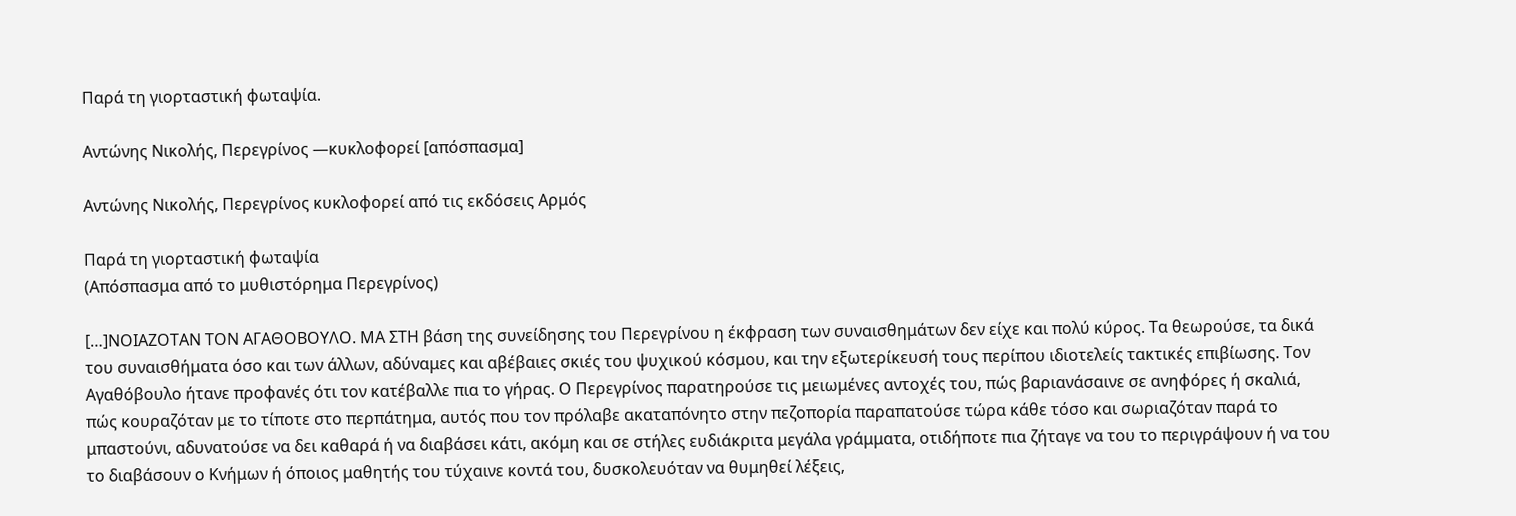Παρά τη γιορταστική φωταψία.

Αντώνης Νικολής, Περεγρίνος ―κυκλοφορεί [απόσπασμα]

Αντώνης Νικολής, Περεγρίνος κυκλοφορεί από τις εκδόσεις Αρμός

Παρά τη γιορταστική φωταψία
(Απόσπασμα από το μυθιστόρημα Περεγρίνος)

[…]ΝΟΙΑΖΟΤΑΝ ΤΟΝ ΑΓΑΘΟΒΟΥΛΟ. ΜΑ ΣΤΗ βάση της συνείδησης του Περεγρίνου η έκφραση των συναισθημάτων δεν είχε και πολύ κύρος. Τα θεωρούσε, τα δικά του συναισθήματα όσο και των άλλων, αδύναμες και αβέβαιες σκιές του ψυχικού κόσμου, και την εξωτερίκευσή τους περίπου ιδιοτελείς τακτικές επιβίωσης. Τον Αγαθόβουλο ήτανε προφανές ότι τον κατέβαλλε πια το γήρας. Ο Περεγρίνος παρατηρούσε τις μειωμένες αντοχές του, πώς βαριανάσαινε σε ανηφόρες ή σκαλιά, πώς κουραζόταν με το τίποτε στο περπάτημα, αυτός που τον πρόλαβε ακαταπόνητο στην πεζοπορία παραπατούσε τώρα κάθε τόσο και σωριαζόταν παρά το μπαστούνι, αδυνατούσε να δει καθαρά ή να διαβάσει κάτι, ακόμη και σε στήλες ευδιάκριτα μεγάλα γράμματα, οτιδήποτε πια ζήταγε να του το περιγράψουν ή να του το διαβάσουν ο Κνήμων ή όποιος μαθητής του τύχαινε κοντά του, δυσκολευόταν να θυμηθεί λέξεις,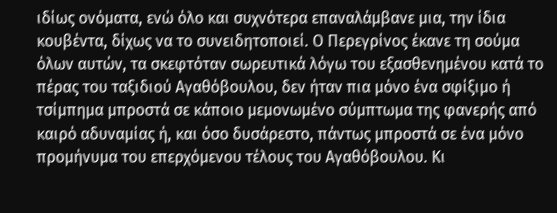ιδίως ονόματα, ενώ όλο και συχνότερα επαναλάμβανε μια, την ίδια κουβέντα, δίχως να το συνειδητοποιεί. Ο Περεγρίνος έκανε τη σούμα όλων αυτών, τα σκεφτόταν σωρευτικά λόγω του εξασθενημένου κατά το πέρας του ταξιδιού Αγαθόβουλου, δεν ήταν πια μόνο ένα σφίξιμο ή τσίμπημα μπροστά σε κάποιο μεμονωμένο σύμπτωμα της φανερής από καιρό αδυναμίας ή, και όσο δυσάρεστο, πάντως μπροστά σε ένα μόνο προμήνυμα του επερχόμενου τέλους του Αγαθόβουλου. Κι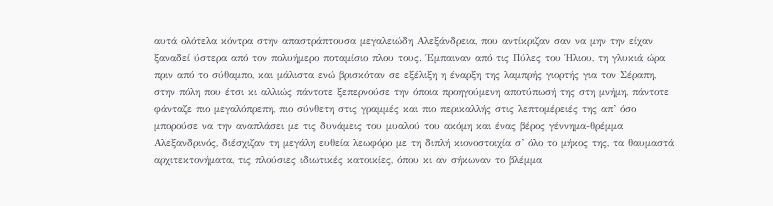αυτά ολότελα κόντρα στην απαστράπτουσα μεγαλειώδη Αλεξάνδρεια, που αντίκριζαν σαν να μην την είχαν ξαναδεί ύστερα από τον πολυήμερο ποταμίσιο πλου τους. Έμπαιναν από τις Πύλες του Ήλιου, τη γλυκιά ώρα πριν από το σύθαμπο, και μάλιστα ενώ βρισκόταν σε εξέλιξη η έναρξη της λαμπρής γιορτής για τον Σέραπη, στην πόλη που έτσι κι αλλιώς πάντοτε ξεπερνούσε την όποια προηγούμενη αποτύπωσή της στη μνήμη, πάντοτε φάνταζε πιο μεγαλόπρεπη, πιο σύνθετη στις γραμμές και πιο περικαλλής στις λεπτομέρειές της απ’ όσο μπορούσε να την αναπλάσει με τις δυνάμεις του μυαλού του ακόμη και ένας βέρος γέννημα-θρέμμα Αλεξανδρινός, διέσχιζαν τη μεγάλη ευθεία λεωφόρο με τη διπλή κιονοστοιχία σ’ όλο το μήκος της, τα θαυμαστά αρχιτεκτονήματα, τις πλούσιες ιδιωτικές κατοικίες, όπου κι αν σήκωναν το βλέμμα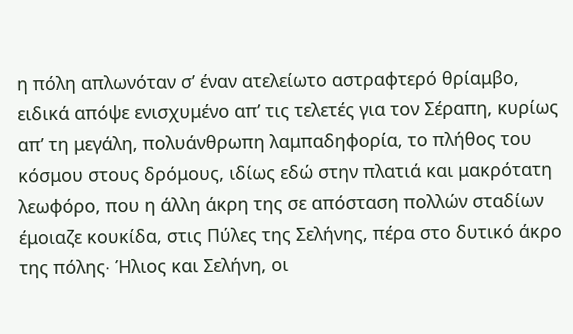η πόλη απλωνόταν σ’ έναν ατελείωτο αστραφτερό θρίαμβο, ειδικά απόψε ενισχυμένο απ’ τις τελετές για τον Σέραπη, κυρίως απ’ τη μεγάλη, πολυάνθρωπη λαμπαδηφορία, το πλήθος του κόσμου στους δρόμους, ιδίως εδώ στην πλατιά και μακρότατη λεωφόρο, που η άλλη άκρη της σε απόσταση πολλών σταδίων έμοιαζε κουκίδα, στις Πύλες της Σελήνης, πέρα στο δυτικό άκρο της πόλης∙ Ήλιος και Σελήνη, οι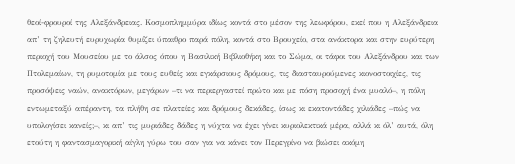θεοί-φρουροί της Αλεξάνδρειας. Κοσμοπλημμύρα ιδίως κοντά στο μέσον της λεωφόρου, εκεί που η Αλεξάνδρεια απ’ τη ζηλευτή ευρυχωρία θυμίζει ύπαιθρο παρά πόλη, κοντά στο Βρουχείο, στα ανάκτορα και στην ευρύτερη περιοχή του Μουσείου με το άλσος όπου η Βασιλική Βιβλιοθήκη και το Σώμα, οι τάφοι του Αλεξάνδρου και των Πτολεμαίων, τη ρυμοτομία με τους ευθείς και εγκάρσιους δρόμους, τις διασταυρούμενες κιονοστοιχίες, τις προσόψεις ναών, ανακτόρων, μεγάρων –τι να περιεργαστεί πρώτο και με πόση προσοχή ένα μυαλό–, η πόλη εντωμεταξύ απέραντη, τα πλήθη σε πλατείες και δρόμους δεκάδες, ίσως κι εκατοντάδες χιλιάδες –πώς να υπολογίσει κανείς;–, κι απ’ τις μυριάδες δάδες η νύχτα να έχει γίνει κυριολεκτικά μέρα, αλλά κι όλ’ αυτά, όλη ετούτη η φαντασμαγορική αίγλη γύρω του σαν για να κάνει τον Περεγρίνο να βιώσει ακόμη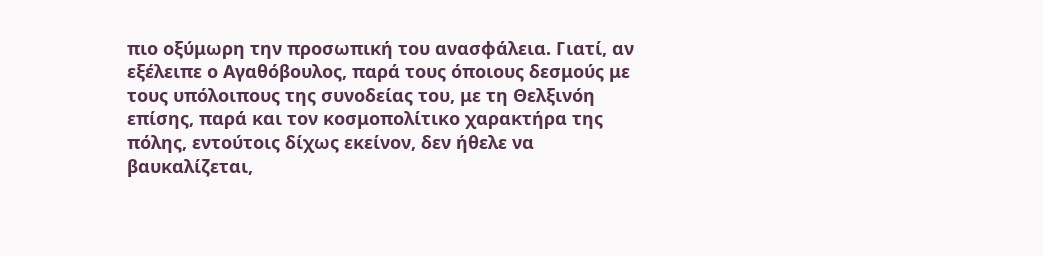πιο οξύμωρη την προσωπική του ανασφάλεια. Γιατί, αν εξέλειπε ο Αγαθόβουλος, παρά τους όποιους δεσμούς με τους υπόλοιπους της συνοδείας του, με τη Θελξινόη επίσης, παρά και τον κοσμοπολίτικο χαρακτήρα της πόλης, εντούτοις δίχως εκείνον, δεν ήθελε να βαυκαλίζεται,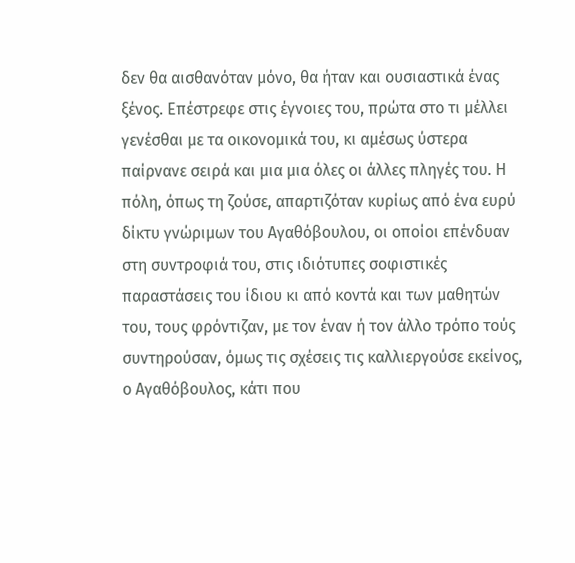δεν θα αισθανόταν μόνο, θα ήταν και ουσιαστικά ένας ξένος. Επέστρεφε στις έγνοιες του, πρώτα στο τι μέλλει γενέσθαι με τα οικονομικά του, κι αμέσως ύστερα παίρνανε σειρά και μια μια όλες οι άλλες πληγές του. Η πόλη, όπως τη ζούσε, απαρτιζόταν κυρίως από ένα ευρύ δίκτυ γνώριμων του Αγαθόβουλου, οι οποίοι επένδυαν στη συντροφιά του, στις ιδιότυπες σοφιστικές παραστάσεις του ίδιου κι από κοντά και των μαθητών του, τους φρόντιζαν, με τον έναν ή τον άλλο τρόπο τούς συντηρούσαν, όμως τις σχέσεις τις καλλιεργούσε εκείνος, ο Αγαθόβουλος, κάτι που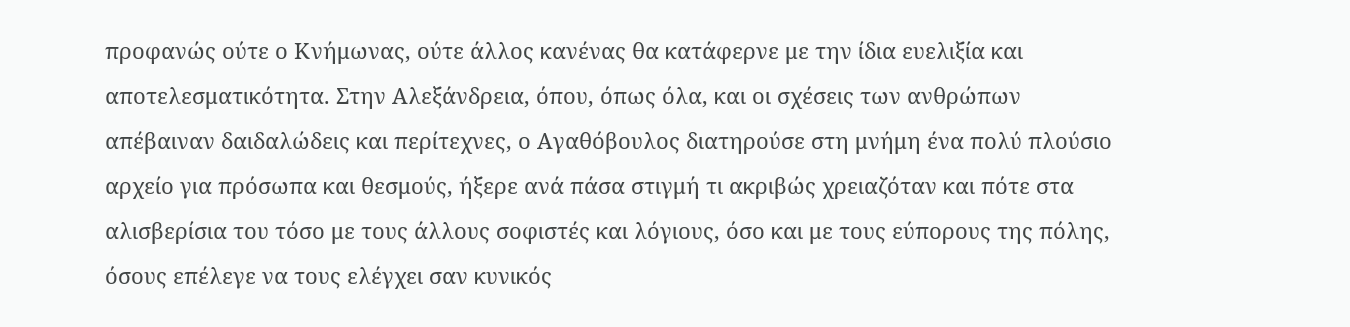προφανώς ούτε ο Κνήμωνας, ούτε άλλος κανένας θα κατάφερνε με την ίδια ευελιξία και αποτελεσματικότητα. Στην Αλεξάνδρεια, όπου, όπως όλα, και οι σχέσεις των ανθρώπων απέβαιναν δαιδαλώδεις και περίτεχνες, ο Αγαθόβουλος διατηρούσε στη μνήμη ένα πολύ πλούσιο αρχείο για πρόσωπα και θεσμούς, ήξερε ανά πάσα στιγμή τι ακριβώς χρειαζόταν και πότε στα αλισβερίσια του τόσο με τους άλλους σοφιστές και λόγιους, όσο και με τους εύπορους της πόλης, όσους επέλεγε να τους ελέγχει σαν κυνικός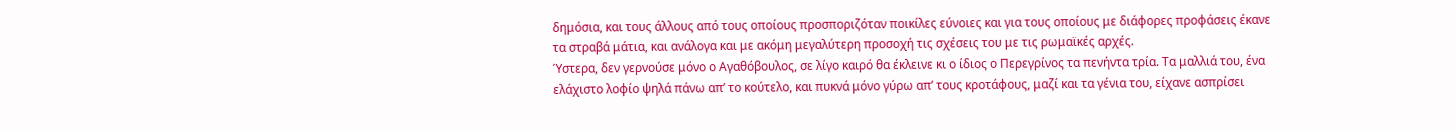δημόσια, και τους άλλους από τους οποίους προσποριζόταν ποικίλες εύνοιες και για τους οποίους με διάφορες προφάσεις έκανε τα στραβά μάτια, και ανάλογα και με ακόμη μεγαλύτερη προσοχή τις σχέσεις του με τις ρωμαϊκές αρχές.
Ύστερα, δεν γερνούσε μόνο ο Αγαθόβουλος, σε λίγο καιρό θα έκλεινε κι ο ίδιος ο Περεγρίνος τα πενήντα τρία. Τα μαλλιά του, ένα ελάχιστο λοφίο ψηλά πάνω απ’ το κούτελο, και πυκνά μόνο γύρω απ’ τους κροτάφους, μαζί και τα γένια του, είχανε ασπρίσει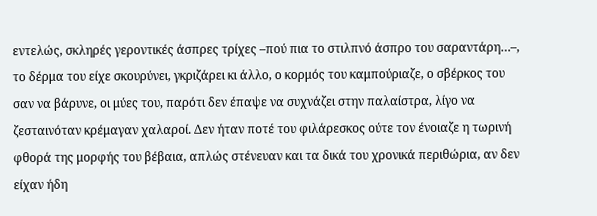εντελώς, σκληρές γεροντικές άσπρες τρίχες –πού πια το στιλπνό άσπρο του σαραντάρη…–, το δέρμα του είχε σκουρύνει, γκριζάρει κι άλλο, ο κορμός του καμπούριαζε, ο σβέρκος του σαν να βάρυνε, οι μύες του, παρότι δεν έπαψε να συχνάζει στην παλαίστρα, λίγο να ζεσταινόταν κρέμαγαν χαλαροί. Δεν ήταν ποτέ του φιλάρεσκος ούτε τον ένοιαζε η τωρινή φθορά της μορφής του βέβαια, απλώς στένευαν και τα δικά του χρονικά περιθώρια, αν δεν είχαν ήδη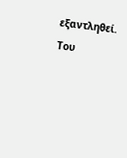εξαντληθεί. Του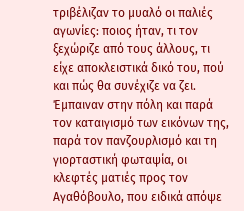τριβέλιζαν το μυαλό οι παλιές αγωνίες: ποιος ήταν, τι τον ξεχώριζε από τους άλλους, τι είχε αποκλειστικά δικό του, πού και πώς θα συνέχιζε να ζει. Έμπαιναν στην πόλη και παρά τον καταιγισμό των εικόνων της, παρά τον πανζουρλισμό και τη γιορταστική φωταψία, οι κλεφτές ματιές προς τον Αγαθόβουλο, που ειδικά απόψε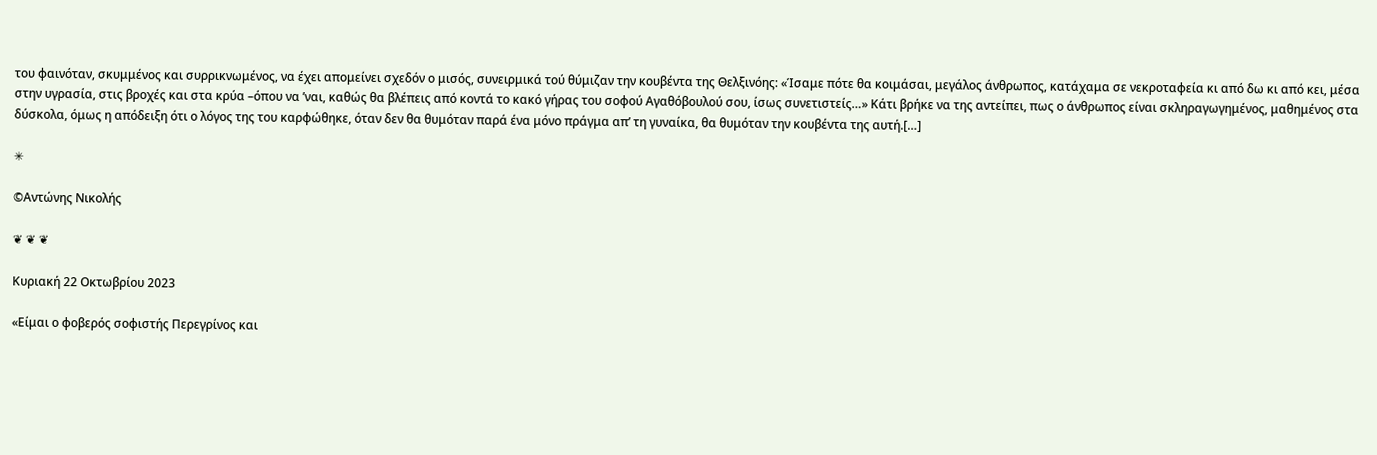του φαινόταν, σκυμμένος και συρρικνωμένος, να έχει απομείνει σχεδόν ο μισός, συνειρμικά τού θύμιζαν την κουβέντα της Θελξινόης: «Ίσαμε πότε θα κοιμάσαι, μεγάλος άνθρωπος, κατάχαμα σε νεκροταφεία κι από δω κι από κει, μέσα στην υγρασία, στις βροχές και στα κρύα –όπου να ’ναι, καθώς θα βλέπεις από κοντά το κακό γήρας του σοφού Αγαθόβουλού σου, ίσως συνετιστείς…» Κάτι βρήκε να της αντείπει, πως ο άνθρωπος είναι σκληραγωγημένος, μαθημένος στα δύσκολα, όμως η απόδειξη ότι ο λόγος της του καρφώθηκε, όταν δεν θα θυμόταν παρά ένα μόνο πράγμα απ’ τη γυναίκα, θα θυμόταν την κουβέντα της αυτή.[…]

✳

©Αντώνης Νικολής

❦ ❦ ❦

Κυριακή 22 Οκτωβρίου 2023

«Είμαι ο φοβερός σοφιστής Περεγρίνος και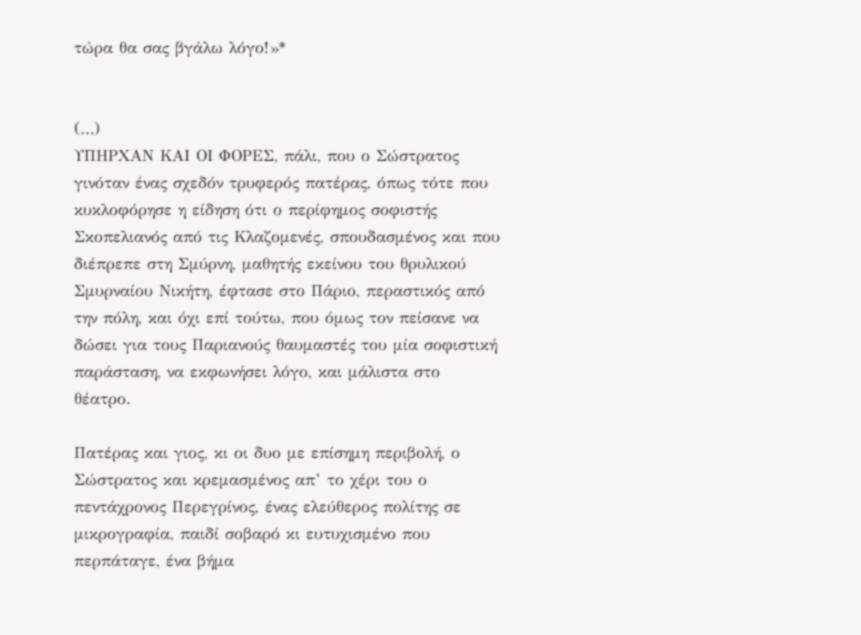τώρα θα σας βγάλω λόγο!»*


(…)
ΥΠΗΡΧΑΝ ΚΑΙ ΟΙ ΦΟΡΕΣ, πάλι, που ο Σώστρατος γινόταν ένας σχεδόν τρυφερός πατέρας, όπως τότε που κυκλοφόρησε η είδηση ότι ο περίφημος σοφιστής Σκοπελιανός από τις Κλαζομενές, σπουδασμένος και που διέπρεπε στη Σμύρνη, μαθητής εκείνου του θρυλικού Σμυρναίου Νικήτη, έφτασε στο Πάριο, περαστικός από την πόλη, και όχι επί τούτω, που όμως τον πείσανε να δώσει για τους Παριανούς θαυμαστές του μία σοφιστική παράσταση, να εκφωνήσει λόγο, και μάλιστα στο θέατρο.

Πατέρας και γιος, κι οι δυο με επίσημη περιβολή, ο Σώστρατος και κρεμασμένος απ’ το χέρι του ο πεντάχρονος Περεγρίνος, ένας ελεύθερος πολίτης σε μικρογραφία, παιδί σοβαρό κι ευτυχισμένο που περπάταγε, ένα βήμα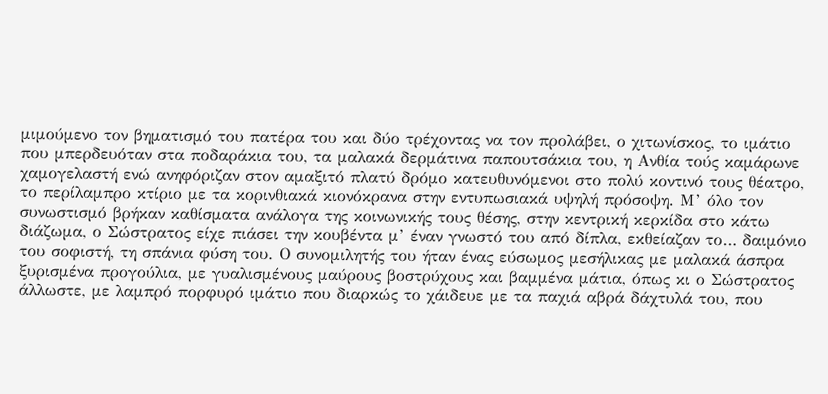μιμούμενο τον βηματισμό του πατέρα του και δύο τρέχοντας να τον προλάβει, ο χιτωνίσκος, το ιμάτιο που μπερδευόταν στα ποδαράκια του, τα μαλακά δερμάτινα παπουτσάκια του, η Ανθία τούς καμάρωνε χαμογελαστή ενώ ανηφόριζαν στον αμαξιτό πλατύ δρόμο κατευθυνόμενοι στο πολύ κοντινό τους θέατρο, το περίλαμπρο κτίριο με τα κορινθιακά κιονόκρανα στην εντυπωσιακά υψηλή πρόσοψη. Μ’ όλο τον συνωστισμό βρήκαν καθίσματα ανάλογα της κοινωνικής τους θέσης, στην κεντρική κερκίδα στο κάτω διάζωμα, ο Σώστρατος είχε πιάσει την κουβέντα μ’ έναν γνωστό του από δίπλα, εκθείαζαν το… δαιμόνιο του σοφιστή, τη σπάνια φύση του. Ο συνομιλητής του ήταν ένας εύσωμος μεσήλικας με μαλακά άσπρα ξυρισμένα προγούλια, με γυαλισμένους μαύρους βοστρύχους και βαμμένα μάτια, όπως κι ο Σώστρατος άλλωστε, με λαμπρό πορφυρό ιμάτιο που διαρκώς το χάιδευε με τα παχιά αβρά δάχτυλά του, που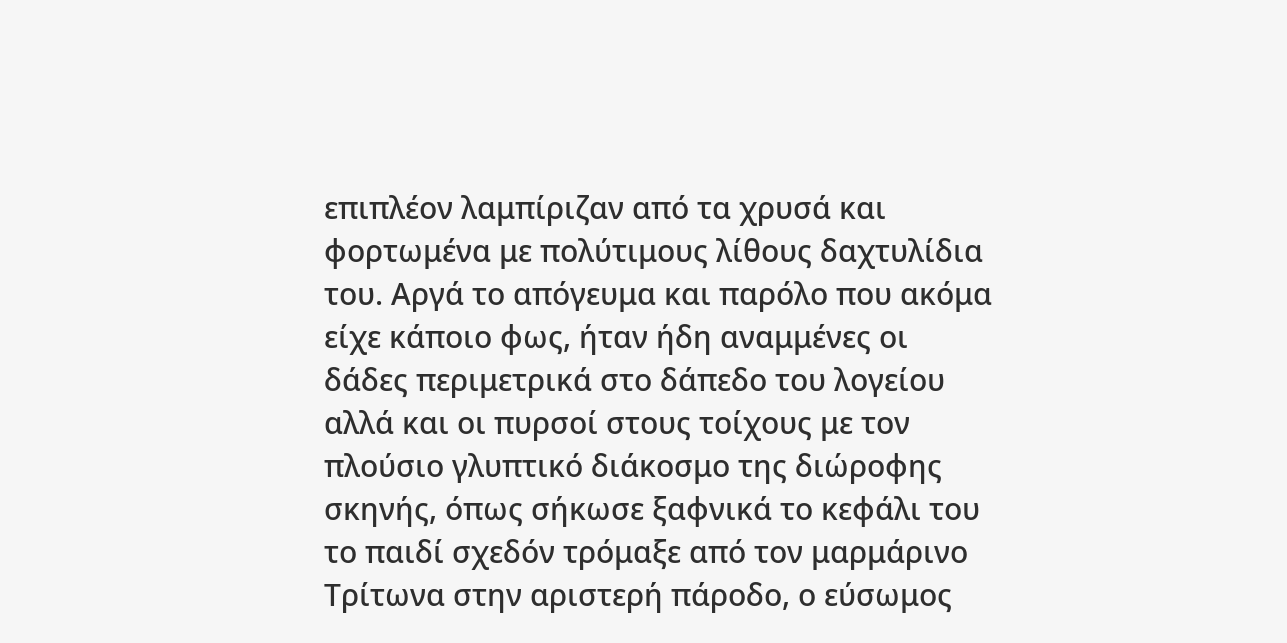επιπλέον λαμπίριζαν από τα χρυσά και φορτωμένα με πολύτιμους λίθους δαχτυλίδια του. Αργά το απόγευμα και παρόλο που ακόμα είχε κάποιο φως, ήταν ήδη αναμμένες οι δάδες περιμετρικά στο δάπεδο του λογείου αλλά και οι πυρσοί στους τοίχους με τον πλούσιο γλυπτικό διάκοσμο της διώροφης σκηνής, όπως σήκωσε ξαφνικά το κεφάλι του το παιδί σχεδόν τρόμαξε από τον μαρμάρινο Τρίτωνα στην αριστερή πάροδο, ο εύσωμος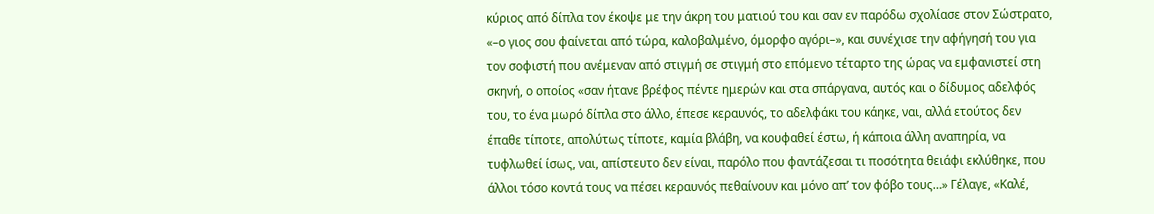κύριος από δίπλα τον έκοψε με την άκρη του ματιού του και σαν εν παρόδω σχολίασε στον Σώστρατο, «–ο γιος σου φαίνεται από τώρα, καλοβαλμένο, όμορφο αγόρι–», και συνέχισε την αφήγησή του για τον σοφιστή που ανέμεναν από στιγμή σε στιγμή στο επόμενο τέταρτο της ώρας να εμφανιστεί στη σκηνή, ο οποίος «σαν ήτανε βρέφος πέντε ημερών και στα σπάργανα, αυτός και ο δίδυμος αδελφός του, το ένα μωρό δίπλα στο άλλο, έπεσε κεραυνός, το αδελφάκι του κάηκε, ναι, αλλά ετούτος δεν έπαθε τίποτε, απολύτως τίποτε, καμία βλάβη, να κουφαθεί έστω, ή κάποια άλλη αναπηρία, να τυφλωθεί ίσως, ναι, απίστευτο δεν είναι, παρόλο που φαντάζεσαι τι ποσότητα θειάφι εκλύθηκε, που άλλοι τόσο κοντά τους να πέσει κεραυνός πεθαίνουν και μόνο απ’ τον φόβο τους…» Γέλαγε, «Καλέ,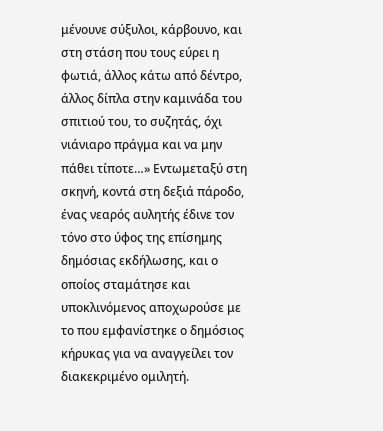μένουνε σύξυλοι, κάρβουνο, και στη στάση που τους εύρει η φωτιά, άλλος κάτω από δέντρο, άλλος δίπλα στην καμινάδα του σπιτιού του, το συζητάς, όχι νιάνιαρο πράγμα και να μην πάθει τίποτε…» Εντωμεταξύ στη σκηνή, κοντά στη δεξιά πάροδο, ένας νεαρός αυλητής έδινε τον τόνο στο ύφος της επίσημης δημόσιας εκδήλωσης, και ο οποίος σταμάτησε και υποκλινόμενος αποχωρούσε με το που εμφανίστηκε ο δημόσιος κήρυκας για να αναγγείλει τον διακεκριμένο ομιλητή.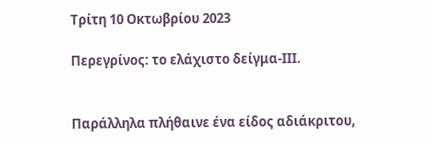Τρίτη 10 Οκτωβρίου 2023

Περεγρίνος: το ελάχιστο δείγμα-ΙΙΙ.


Παράλληλα πλήθαινε ένα είδος αδιάκριτου,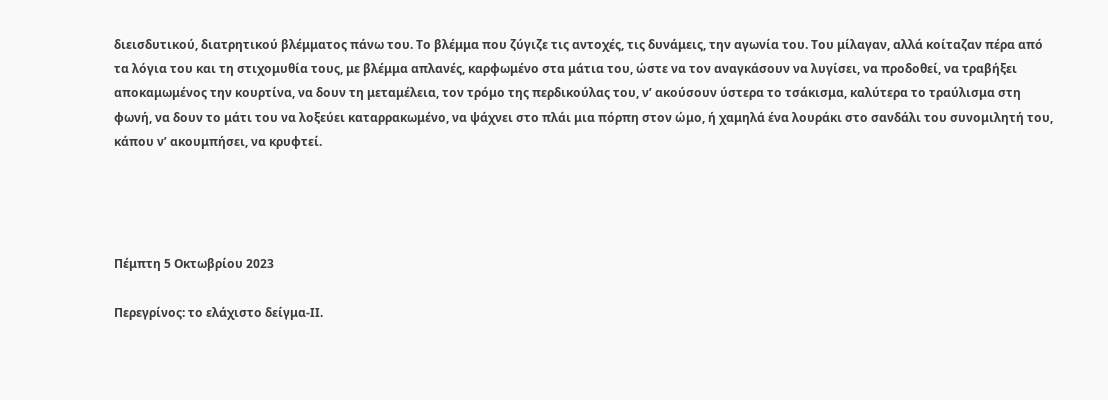διεισδυτικού, διατρητικού βλέμματος πάνω του. Το βλέμμα που ζύγιζε τις αντοχές, τις δυνάμεις, την αγωνία του. Του μίλαγαν, αλλά κοίταζαν πέρα από τα λόγια του και τη στιχομυθία τους, με βλέμμα απλανές, καρφωμένο στα μάτια του, ώστε να τον αναγκάσουν να λυγίσει, να προδοθεί, να τραβήξει αποκαμωμένος την κουρτίνα, να δουν τη μεταμέλεια, τον τρόμο της περδικούλας του, ν’ ακούσουν ύστερα το τσάκισμα, καλύτερα το τραύλισμα στη φωνή, να δουν το μάτι του να λοξεύει καταρρακωμένο, να ψάχνει στο πλάι μια πόρπη στον ώμο, ή χαμηλά ένα λουράκι στο σανδάλι του συνομιλητή του, κάπου ν’ ακουμπήσει, να κρυφτεί.




Πέμπτη 5 Οκτωβρίου 2023

Περεγρίνος: το ελάχιστο δείγμα-ΙΙ.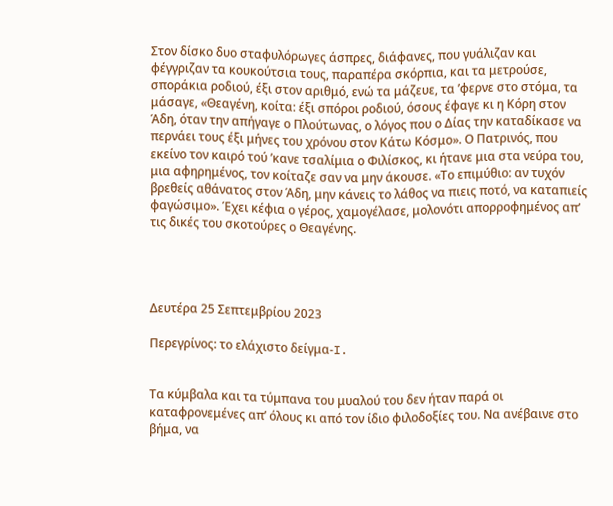Στον δίσκο δυο σταφυλόρωγες άσπρες, διάφανες, που γυάλιζαν και φέγγριζαν τα κουκούτσια τους, παραπέρα σκόρπια, και τα μετρούσε, σποράκια ροδιού, έξι στον αριθμό, ενώ τα μάζευε, τα ’φερνε στο στόμα, τα μάσαγε, «Θεαγένη, κοίτα: έξι σπόροι ροδιού, όσους έφαγε κι η Κόρη στον Άδη, όταν την απήγαγε ο Πλούτωνας, ο λόγος που ο Δίας την καταδίκασε να περνάει τους έξι μήνες του χρόνου στον Κάτω Κόσμο». Ο Πατρινός, που εκείνο τον καιρό τού ’κανε τσαλίμια ο Φιλίσκος, κι ήτανε μια στα νεύρα του, μια αφηρημένος, τον κοίταζε σαν να μην άκουσε. «Το επιμύθιο: αν τυχόν βρεθείς αθάνατος στον Άδη, μην κάνεις το λάθος να πιεις ποτό, να καταπιείς φαγώσιμο». Έχει κέφια ο γέρος, χαμογέλασε, μολονότι απορροφημένος απ’ τις δικές του σκοτούρες ο Θεαγένης.




Δευτέρα 25 Σεπτεμβρίου 2023

Περεγρίνος: το ελάχιστο δείγμα-I.


Τα κύμβαλα και τα τύμπανα του μυαλού του δεν ήταν παρά οι καταφρονεμένες απ’ όλους κι από τον ίδιο φιλοδοξίες του. Να ανέβαινε στο βήμα, να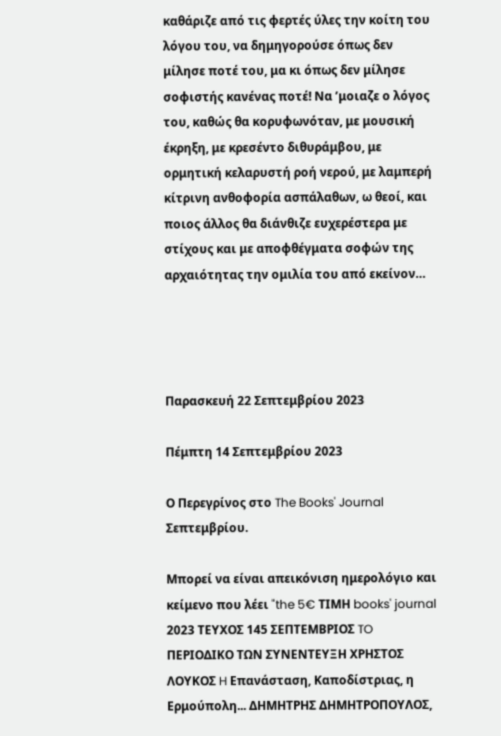καθάριζε από τις φερτές ύλες την κοίτη του λόγου του, να δημηγορούσε όπως δεν μίλησε ποτέ του, μα κι όπως δεν μίλησε σοφιστής κανένας ποτέ! Να ’μοιαζε ο λόγος του, καθώς θα κορυφωνόταν, με μουσική έκρηξη, με κρεσέντο διθυράμβου, με ορμητική κελαρυστή ροή νερού, με λαμπερή κίτρινη ανθοφορία ασπάλαθων, ω θεοί, και ποιος άλλος θα διάνθιζε ευχερέστερα με στίχους και με αποφθέγματα σοφών της αρχαιότητας την ομιλία του από εκείνον…




Παρασκευή 22 Σεπτεμβρίου 2023

Πέμπτη 14 Σεπτεμβρίου 2023

Ο Περεγρίνος στο The Books' Journal Σεπτεμβρίου.

Μπορεί να είναι απεικόνιση ημερολόγιο και κείμενο που λέει "the 5€ ΤΙΜΗ books' journal 2023 ΤΕΥΧΟΣ 145 ΣΕΠΤΕΜΒΡΙΟΣ TO ΠΕΡΙΟΔΙΚΟ ΤΩΝ ΣΥΝΕΝΤΕΥΞΗ ΧΡΗΣΤΟΣ ΛΟΥΚΟΣ H Επανάσταση, Καποδίστριας, η Ερμούπολη... ΔΗΜΗΤΡΗΣ ΔΗΜΗΤΡΟΠΟΥΛΟΣ,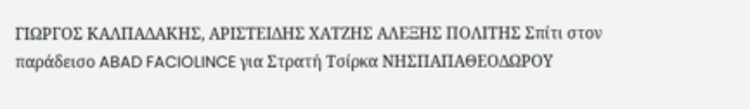ΓΙΩΡΓΟΣ ΚΑΛΠΑΔΑΚΗΣ, ΑΡΙΣΤΕΙΔΗΣ ΧΑΤΖΗΣ ΑΛΕΞΗΣ ΠΟΛΙΤΗΣ Σπίτι στον παράδεισο ABAD FACIOLINCE για Στρατή Τσίρκα ΝΗΣΠΑΠΑΘΕΟΔΩΡΟΥ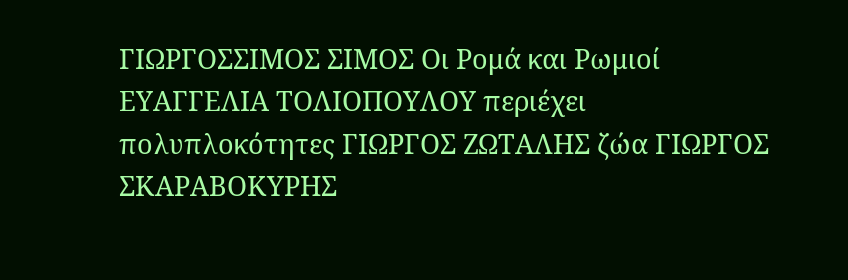ΓΙΩΡΓΟΣΣΙΜΟΣ ΣΙΜΟΣ Οι Ρομά και Ρωμιοί ΕΥΑΓΓΕΛΙΑ ΤΟΛΙΟΠΟΥΛΟΥ περιέχει πολυπλοκότητες ΓΙΩΡΓΟΣ ΖΩΤΑΛΗΣ ζώα ΓΙΩΡΓΟΣ ΣΚΑΡΑΒΟΚΥΡΗΣ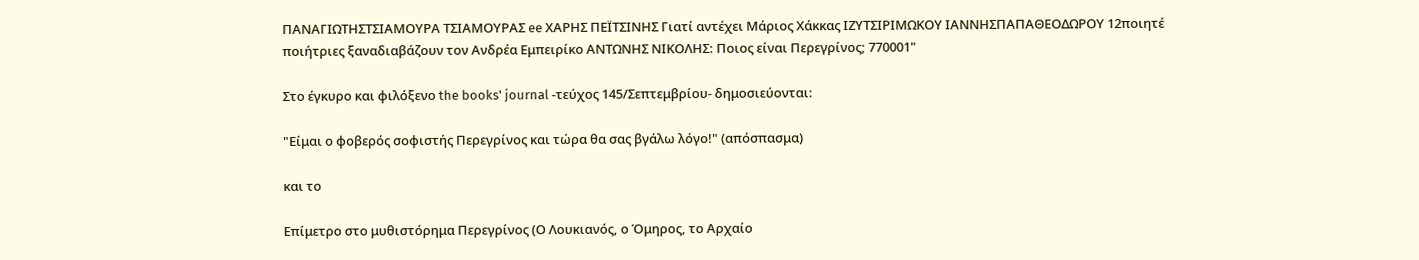ΠΑΝΑΓΙΩΤΗΣΤΣΙΑΜΟΥΡΑ ΤΣΙΑΜΟΥΡΑΣ ee ΧΑΡΗΣ ΠΕΪΤΣΙΝΗΣ Γιατί αντέχει Μάριος Χάκκας ΙΖΥΤΣΙΡΙΜΩΚΟΥ ΙΑΝΝΗΣΠΑΠΑΘΕΟΔΩΡΟΥ 12ποιητέ ποιήτριες ξαναδιαβάζουν τον Ανδρέα Εμπειρίκο ΑΝΤΩΝΗΣ ΝΙΚΟΛΗΣ: Ποιος είναι Περεγρίνος; 770001"

Στο έγκυρο και φιλόξενο the books' journal -τεύχος 145/Σεπτεμβρίου- δημοσιεύονται:

"Είμαι ο φοβερός σοφιστής Περεγρίνος και τώρα θα σας βγάλω λόγο!" (απόσπασμα)

και το

Επίμετρο στο μυθιστόρημα Περεγρίνος (Ο Λουκιανός, ο Όμηρος, το Αρχαίο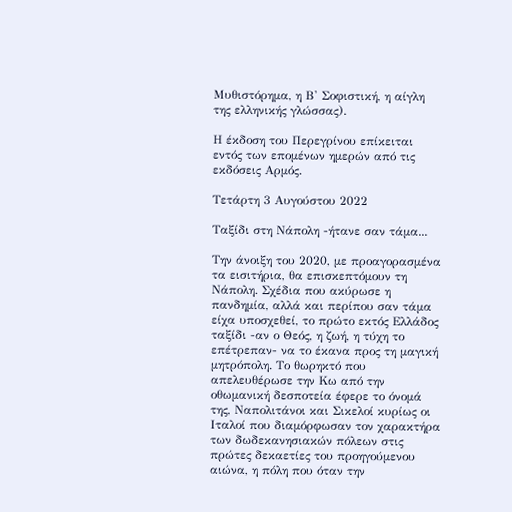Μυθιστόρημα, η Β' Σοφιστική, η αίγλη της ελληνικής γλώσσας).

Η έκδοση του Περεγρίνου επίκειται εντός των επομένων ημερών από τις εκδόσεις Αρμός.

Τετάρτη 3 Αυγούστου 2022

Ταξίδι στη Νάπολη -ήτανε σαν τάμα...

Την άνοιξη του 2020, με προαγορασμένα τα εισιτήρια, θα επισκεπτόμουν τη Νάπολη. Σχέδια που ακύρωσε η πανδημία, αλλά και περίπου σαν τάμα είχα υποσχεθεί, το πρώτο εκτός Ελλάδος ταξίδι -αν ο Θεός, η ζωή, η τύχη το επέτρεπαν- να το έκανα προς τη μαγική μητρόπολη. Το θωρηκτό που απελευθέρωσε την Κω από την οθωμανική δεσποτεία έφερε το όνομά της, Ναπολιτάνοι και Σικελοί κυρίως οι Ιταλοί που διαμόρφωσαν τον χαρακτήρα των δωδεκανησιακών πόλεων στις πρώτες δεκαετίες του προηγούμενου αιώνα, η πόλη που όταν την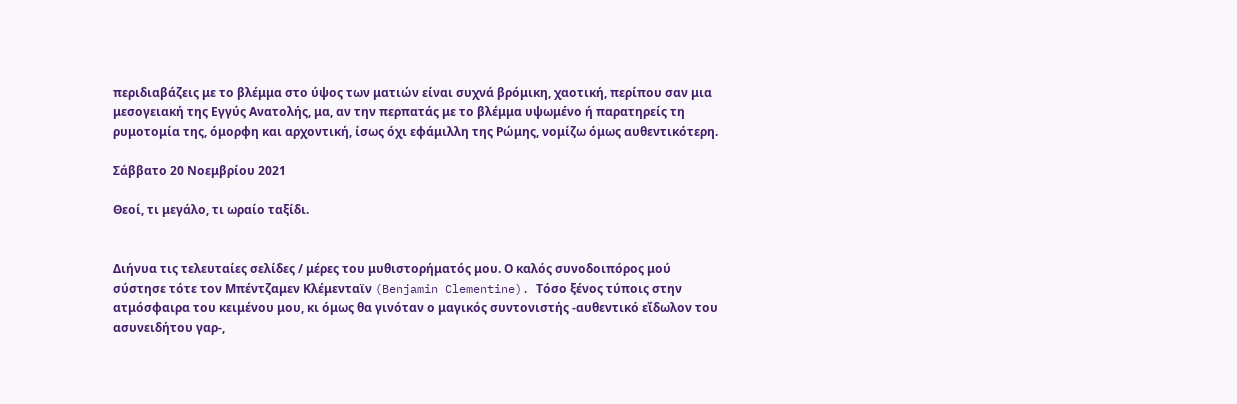περιδιαβάζεις με το βλέμμα στο ύψος των ματιών είναι συχνά βρόμικη, χαοτική, περίπου σαν μια μεσογειακή της Εγγύς Ανατολής, μα, αν την περπατάς με το βλέμμα υψωμένο ή παρατηρείς τη ρυμοτομία της, όμορφη και αρχοντική, ίσως όχι εφάμιλλη της Ρώμης, νομίζω όμως αυθεντικότερη.

Σάββατο 20 Νοεμβρίου 2021

Θεοί, τι μεγάλο, τι ωραίο ταξίδι.


Διήνυα τις τελευταίες σελίδες / μέρες του μυθιστορήματός μου. Ο καλός συνοδοιπόρος μού σύστησε τότε τον Μπέντζαμεν Κλέμενταϊν (Benjamin Clementine). Τόσο ξένος τύποις στην ατμόσφαιρα του κειμένου μου, κι όμως θα γινόταν ο μαγικός συντονιστής -αυθεντικό εἴδωλον του ασυνειδήτου γαρ-,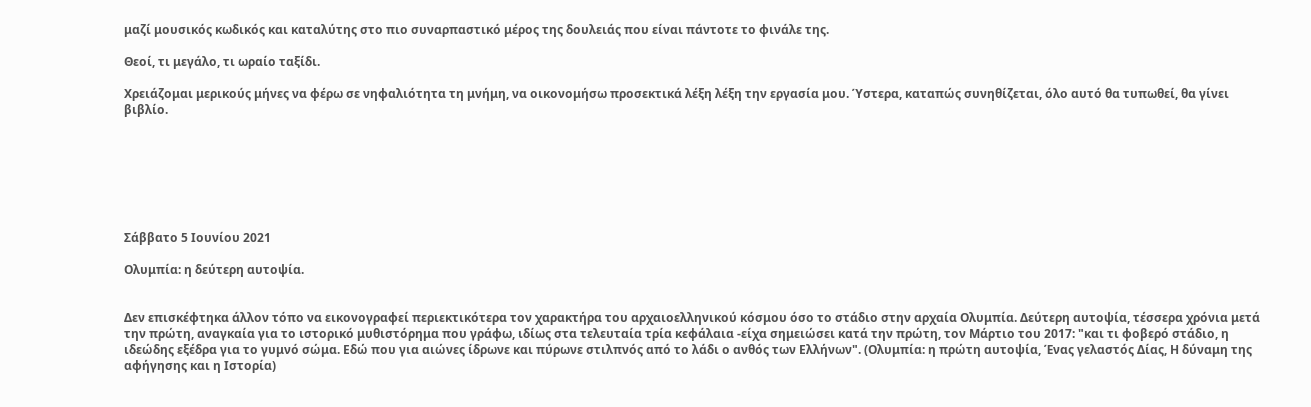μαζί μουσικός κωδικός και καταλύτης στο πιο συναρπαστικό μέρος της δουλειάς που είναι πάντοτε το φινάλε της.

Θεοί, τι μεγάλο, τι ωραίο ταξίδι.

Χρειάζομαι μερικούς μήνες να φέρω σε νηφαλιότητα τη μνήμη, να οικονομήσω προσεκτικά λέξη λέξη την εργασία μου. Ύστερα, καταπώς συνηθίζεται, όλο αυτό θα τυπωθεί, θα γίνει βιβλίο.







Σάββατο 5 Ιουνίου 2021

Ολυμπία: η δεύτερη αυτοψία.


Δεν επισκέφτηκα άλλον τόπο να εικονογραφεί περιεκτικότερα τον χαρακτήρα του αρχαιοελληνικού κόσμου όσο το στάδιο στην αρχαία Ολυμπία. Δεύτερη αυτοψία, τέσσερα χρόνια μετά την πρώτη, αναγκαία για το ιστορικό μυθιστόρημα που γράφω, ιδίως στα τελευταία τρία κεφάλαια -είχα σημειώσει κατά την πρώτη, τον Μάρτιο του 2017: "και τι φοβερό στάδιο, η ιδεώδης εξέδρα για το γυμνό σώμα. Εδώ που για αιώνες ίδρωνε και πύρωνε στιλπνός από το λάδι ο ανθός των Ελλήνων". (Ολυμπία: η πρώτη αυτοψία, Ένας γελαστός Δίας, Η δύναμη της αφήγησης και η Ιστορία)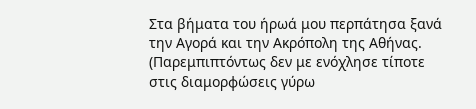Στα βήματα του ήρωά μου περπάτησα ξανά την Αγορά και την Ακρόπολη της Αθήνας. (Παρεμπιπτόντως δεν με ενόχλησε τίποτε στις διαμορφώσεις γύρω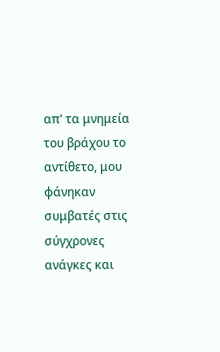απ' τα μνημεία του βράχου το αντίθετο, μου φάνηκαν συμβατές στις σύγχρονες ανάγκες και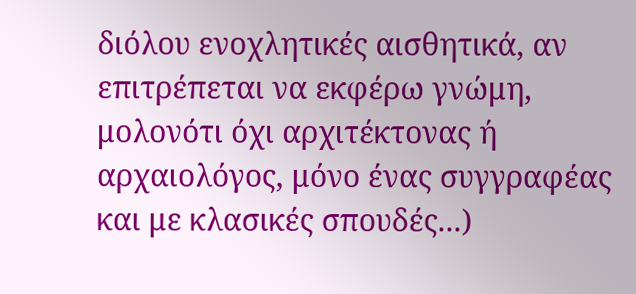διόλου ενοχλητικές αισθητικά, αν επιτρέπεται να εκφέρω γνώμη, μολονότι όχι αρχιτέκτονας ή αρχαιολόγος, μόνο ένας συγγραφέας και με κλασικές σπουδές...)